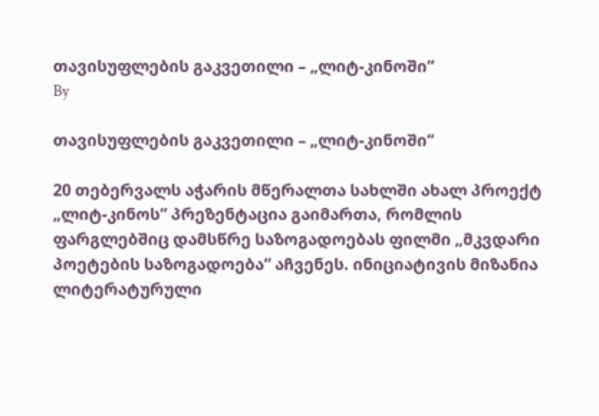თავისუფლების გაკვეთილი – „ლიტ-კინოში“
By

თავისუფლების გაკვეთილი – „ლიტ-კინოში“

20 თებერვალს აჭარის მწერალთა სახლში ახალ პროექტ „ლიტ-კინოს“ პრეზენტაცია გაიმართა, რომლის ფარგლებშიც დამსწრე საზოგადოებას ფილმი „მკვდარი პოეტების საზოგადოება“ აჩვენეს. ინიციატივის მიზანია ლიტერატურული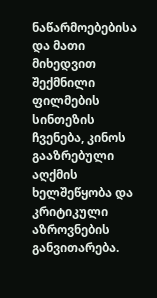ნაწარმოებებისა და მათი მიხედვით შექმნილი ფილმების სინთეზის ჩვენება, კინოს გააზრებული აღქმის ხელშეწყობა და კრიტიკული აზროვნების განვითარება.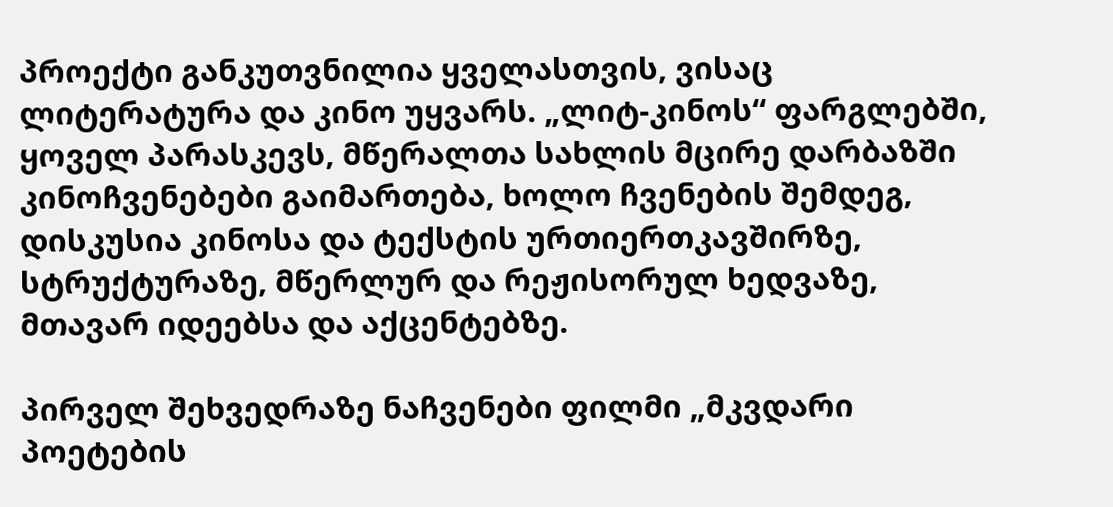პროექტი განკუთვნილია ყველასთვის, ვისაც ლიტერატურა და კინო უყვარს. „ლიტ-კინოს“ ფარგლებში, ყოველ პარასკევს, მწერალთა სახლის მცირე დარბაზში კინოჩვენებები გაიმართება, ხოლო ჩვენების შემდეგ, დისკუსია კინოსა და ტექსტის ურთიერთკავშირზე, სტრუქტურაზე, მწერლურ და რეჟისორულ ხედვაზე, მთავარ იდეებსა და აქცენტებზე.

პირველ შეხვედრაზე ნაჩვენები ფილმი „მკვდარი პოეტების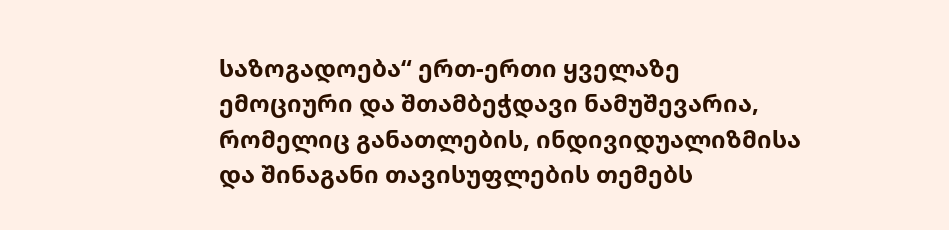საზოგადოება“ ერთ-ერთი ყველაზე ემოციური და შთამბეჭდავი ნამუშევარია, რომელიც განათლების, ინდივიდუალიზმისა და შინაგანი თავისუფლების თემებს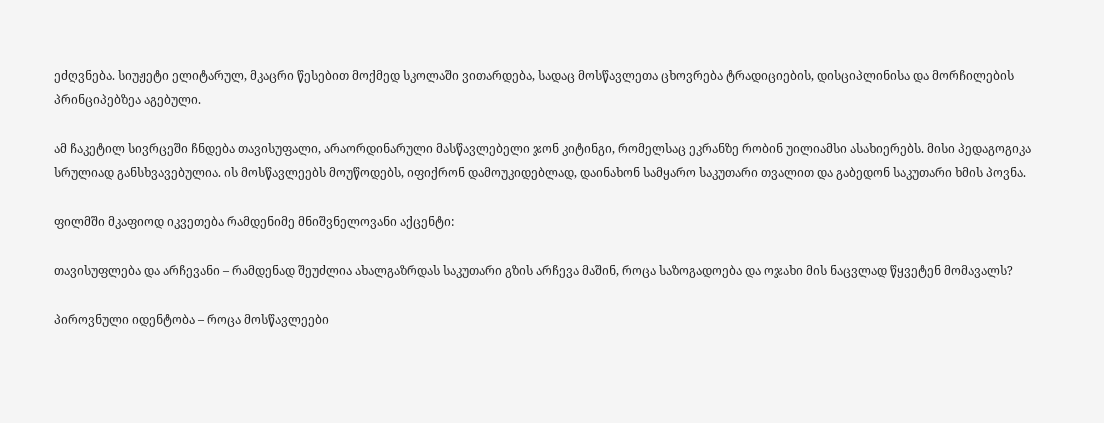ეძღვნება. სიუჟეტი ელიტარულ, მკაცრი წესებით მოქმედ სკოლაში ვითარდება, სადაც მოსწავლეთა ცხოვრება ტრადიციების, დისციპლინისა და მორჩილების პრინციპებზეა აგებული.

ამ ჩაკეტილ სივრცეში ჩნდება თავისუფალი, არაორდინარული მასწავლებელი ჯონ კიტინგი, რომელსაც ეკრანზე რობინ უილიამსი ასახიერებს. მისი პედაგოგიკა სრულიად განსხვავებულია. ის მოსწავლეებს მოუწოდებს, იფიქრონ დამოუკიდებლად, დაინახონ სამყარო საკუთარი თვალით და გაბედონ საკუთარი ხმის პოვნა.

ფილმში მკაფიოდ იკვეთება რამდენიმე მნიშვნელოვანი აქცენტი:

თავისუფლება და არჩევანი – რამდენად შეუძლია ახალგაზრდას საკუთარი გზის არჩევა მაშინ, როცა საზოგადოება და ოჯახი მის ნაცვლად წყვეტენ მომავალს?

პიროვნული იდენტობა – როცა მოსწავლეები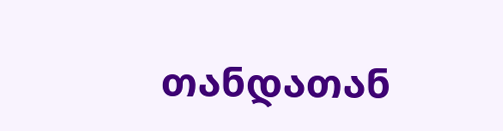თანდათან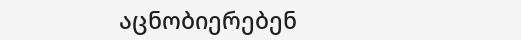აცნობიერებენ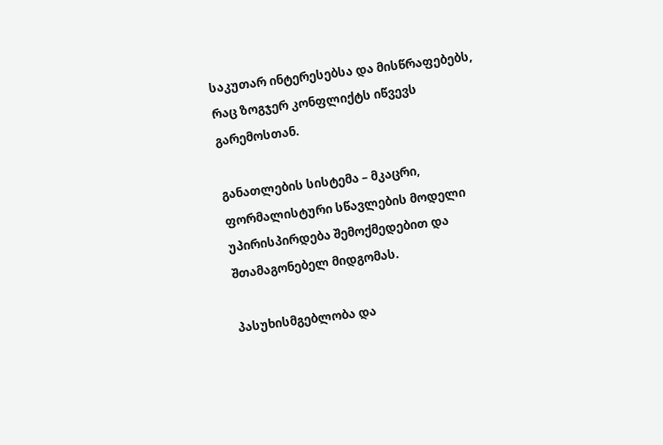საკუთარ ინტერესებსა და მისწრაფებებს, რაც ზოგჯერ კონფლიქტს იწვევს გარემოსთან.

განათლების სისტემა – მკაცრი, ფორმალისტური სწავლების მოდელი უპირისპირდება შემოქმედებით და შთამაგონებელ მიდგომას.

პასუხისმგებლობა და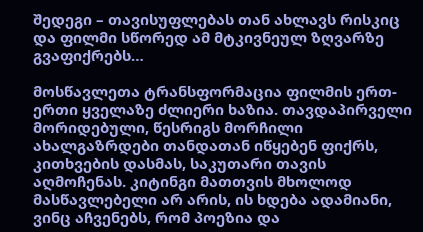შედეგი – თავისუფლებას თან ახლავს რისკიც და ფილმი სწორედ ამ მტკივნეულ ზღვარზე გვაფიქრებს…

მოსწავლეთა ტრანსფორმაცია ფილმის ერთ-ერთი ყველაზე ძლიერი ხაზია. თავდაპირველი მორიდებული, წესრიგს მორჩილი ახალგაზრდები თანდათან იწყებენ ფიქრს, კითხვების დასმას, საკუთარი თავის აღმოჩენას. კიტინგი მათთვის მხოლოდ მასწავლებელი არ არის, ის ხდება ადამიანი, ვინც აჩვენებს, რომ პოეზია და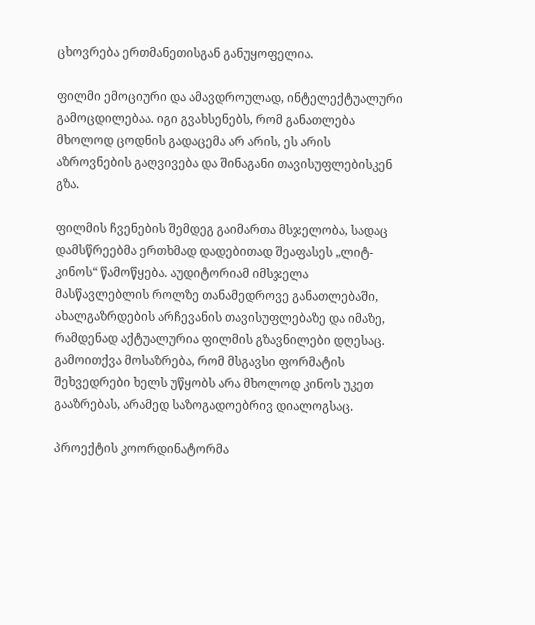ცხოვრება ერთმანეთისგან განუყოფელია.

ფილმი ემოციური და ამავდროულად, ინტელექტუალური გამოცდილებაა. იგი გვახსენებს, რომ განათლება მხოლოდ ცოდნის გადაცემა არ არის, ეს არის აზროვნების გაღვივება და შინაგანი თავისუფლებისკენ გზა.

ფილმის ჩვენების შემდეგ გაიმართა მსჯელობა, სადაც დამსწრეებმა ერთხმად დადებითად შეაფასეს „ლიტ-კინოს“ წამოწყება. აუდიტორიამ იმსჯელა მასწავლებლის როლზე თანამედროვე განათლებაში, ახალგაზრდების არჩევანის თავისუფლებაზე და იმაზე, რამდენად აქტუალურია ფილმის გზავნილები დღესაც. გამოითქვა მოსაზრება, რომ მსგავსი ფორმატის შეხვედრები ხელს უწყობს არა მხოლოდ კინოს უკეთ გააზრებას, არამედ საზოგადოებრივ დიალოგსაც.

პროექტის კოორდინატორმა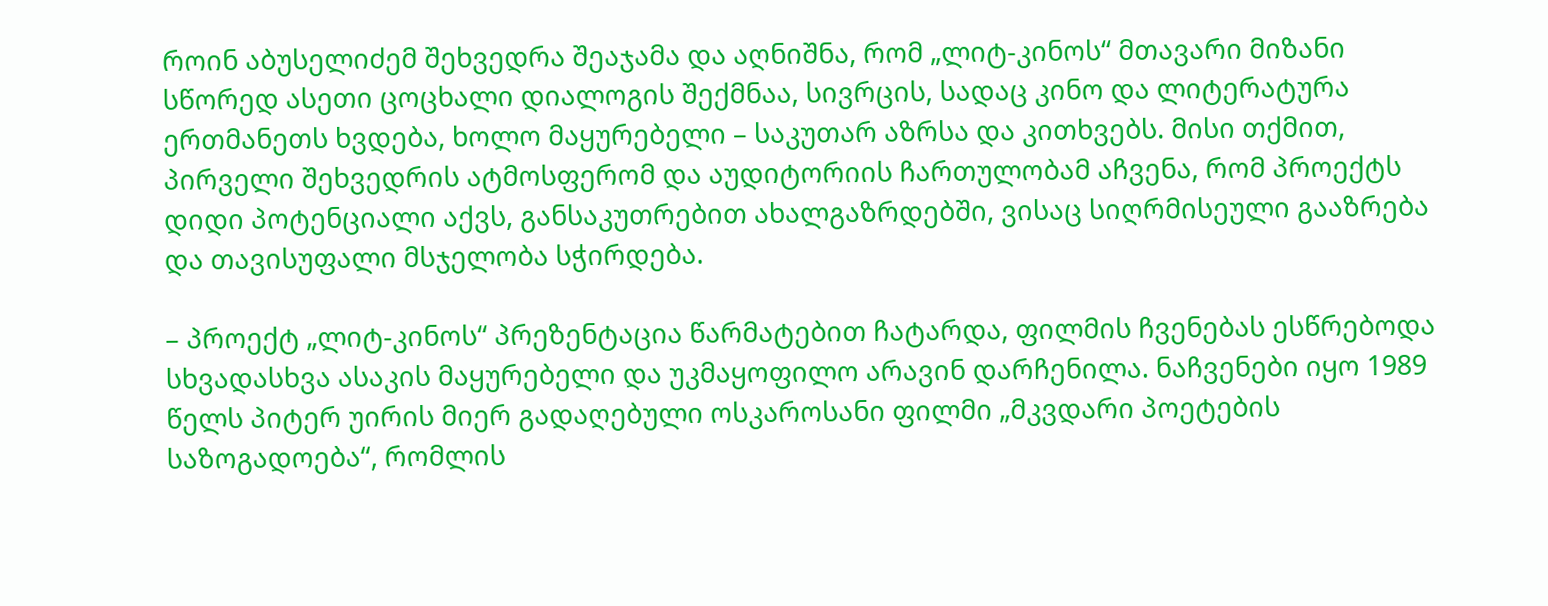როინ აბუსელიძემ შეხვედრა შეაჯამა და აღნიშნა, რომ „ლიტ-კინოს“ მთავარი მიზანი სწორედ ასეთი ცოცხალი დიალოგის შექმნაა, სივრცის, სადაც კინო და ლიტერატურა ერთმანეთს ხვდება, ხოლო მაყურებელი – საკუთარ აზრსა და კითხვებს. მისი თქმით, პირველი შეხვედრის ატმოსფერომ და აუდიტორიის ჩართულობამ აჩვენა, რომ პროექტს დიდი პოტენციალი აქვს, განსაკუთრებით ახალგაზრდებში, ვისაც სიღრმისეული გააზრება და თავისუფალი მსჯელობა სჭირდება.

– პროექტ „ლიტ-კინოს“ პრეზენტაცია წარმატებით ჩატარდა, ფილმის ჩვენებას ესწრებოდა სხვადასხვა ასაკის მაყურებელი და უკმაყოფილო არავინ დარჩენილა. ნაჩვენები იყო 1989 წელს პიტერ უირის მიერ გადაღებული ოსკაროსანი ფილმი „მკვდარი პოეტების საზოგადოება“, რომლის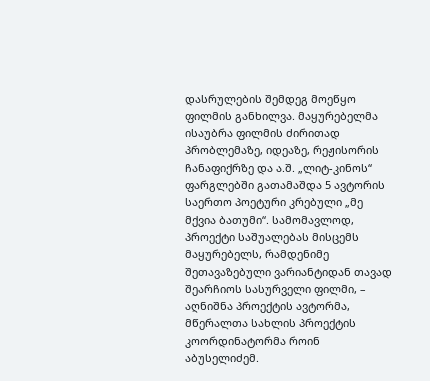დასრულების შემდეგ მოეწყო ფილმის განხილვა. მაყურებელმა ისაუბრა ფილმის ძირითად პრობლემაზე, იდეაზე, რეჟისორის ჩანაფიქრზე და ა.შ. „ლიტ-კინოს“ ფარგლებში გათამაშდა 5 ავტორის საერთო პოეტური კრებული „მე მქვია ბათუმი“. სამომავლოდ, პროექტი საშუალებას მისცემს მაყურებელს, რამდენიმე შეთავაზებული ვარიანტიდან თავად შეარჩიოს სასურველი ფილმი, – აღნიშნა პროექტის ავტორმა, მწერალთა სახლის პროექტის კოორდინატორმა როინ აბუსელიძემ.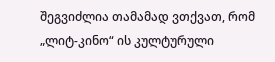შეგვიძლია თამამად ვთქვათ, რომ „ლიტ-კინო“ ის კულტურული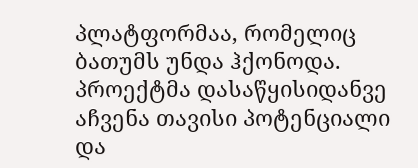პლატფორმაა, რომელიც ბათუმს უნდა ჰქონოდა. პროექტმა დასაწყისიდანვე აჩვენა თავისი პოტენციალი და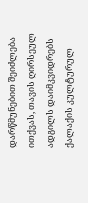დარწმუნებით შეიძლება ითქვას, თავის ღირსეულ ადგილს დაიმკვიდრებს ქალაქის კულტურულ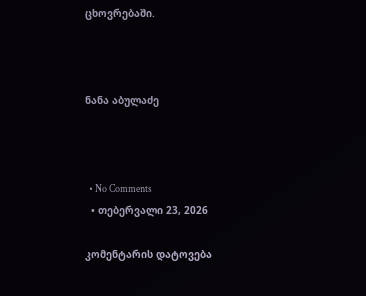ცხოვრებაში.



ნანა აბულაძე



  • No Comments
  • თებერვალი 23, 2026

კომენტარის დატოვება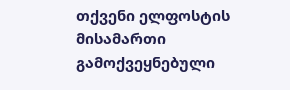თქვენი ელფოსტის მისამართი გამოქვეყნებული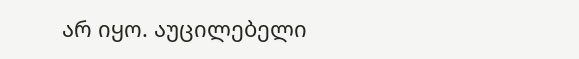არ იყო. აუცილებელი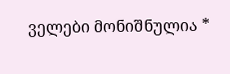ველები მონიშნულია *